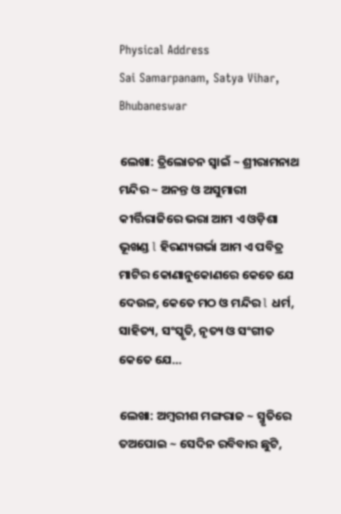Physical Address
Sai Samarpanam, Satya Vihar, Bhubaneswar

ଲେଖା: ତ୍ରିଲୋଚନ ସ୍ୱାଇଁ ~ ଶ୍ରୀରାମନାଥ ମନ୍ଦିର ~ ଅନନ୍ତ ଓ ଅସୁମାରୀ କୀର୍ତ୍ତିରାଜିରେ ଭରା ଆମ ଏ ଓଡ଼ିଶା ଭୂଖଣ୍ଡ l ହିରଣ୍ୟଗର୍ଭା ଆମ ଏ ପବିତ୍ର ମାଟିର କୋଣାନୁକୋଣରେ କେତେ ଯେ ଦେଉଳ, କେତେ ମଠ ଓ ମନ୍ଦିର l ଧର୍ମ, ସାହିତ୍ୟ, ସଂସ୍କୃତି, ନୃତ୍ୟ ଓ ସଂଗୀତ କେତେ ଯେ…

ଲେଖା: ଅମ୍ବରୀଶ ମଙ୍ଗରାଜ ~ ସ୍ମୃତିରେ ତଅପୋଇ ~ ସେଦିନ ରବିବାର ଛୁଟି,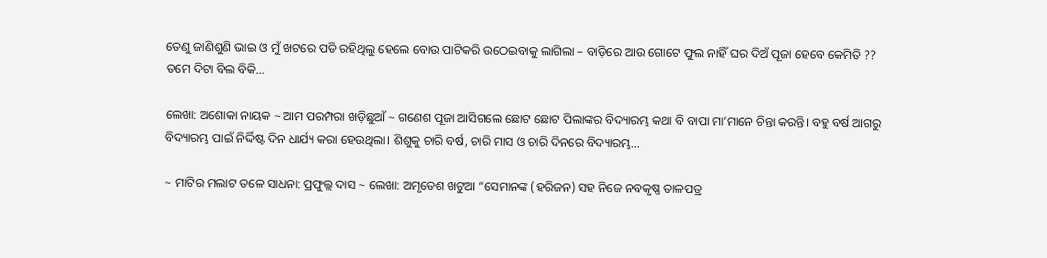ତେଣୁ ଜାଣିଶୁଣି ଭାଇ ଓ ମୁଁ ଖଟରେ ପଡି ରହିଥିଲୁ ହେଲେ ବୋଉ ପାଟିକରି ଉଠେଇବାକୁ ଲାଗିଲା – ବାଡ଼ିରେ ଆଉ ଗୋଟେ ଫୁଲ ନାହିଁ ଘର ଦିଅଁ ପୂଜା ହେବେ କେମିତି ?? ତମେ ଦିଟା ବିଲ ବିକି…

ଲେଖା: ଅଶୋକା ନାୟକ ~ ଆମ ପରମ୍ପରା ଖଡ଼ିଛୁଆଁ ~ ଗଣେଶ ପୂଜା ଆସିଗଲେ ଛୋଟ ଛୋଟ ପିଲାଙ୍କର ବିଦ୍ୟାରମ୍ଭ କଥା ବି ବାପା ମା’ମାନେ ଚିନ୍ତା କରନ୍ତି। ବହୁ ବର୍ଷ ଆଗରୁ ବିଦ୍ୟାରମ୍ଭ ପାଇଁ ନିର୍ଦ୍ଦିଷ୍ଟ ଦିନ ଧାର୍ଯ୍ୟ କରା ହେଉଥିଲା। ଶିଶୁକୁ ଚାରି ବର୍ଷ, ଚାରି ମାସ ଓ ଚାରି ଦିନରେ ବିଦ୍ୟାରମ୍ଭ…

~ ମାଟିର ମଲାଟ ତଳେ ସାଧନା: ପ୍ରଫୁଲ୍ଲ ଦାସ ~ ଲେଖା: ଅମୃତେଶ ଖଟୁଆ “ସେମାନଙ୍କ (ହରିଜନ) ସହ ନିଜେ ନବକୃଷ୍ଣ ତାଳପତ୍ର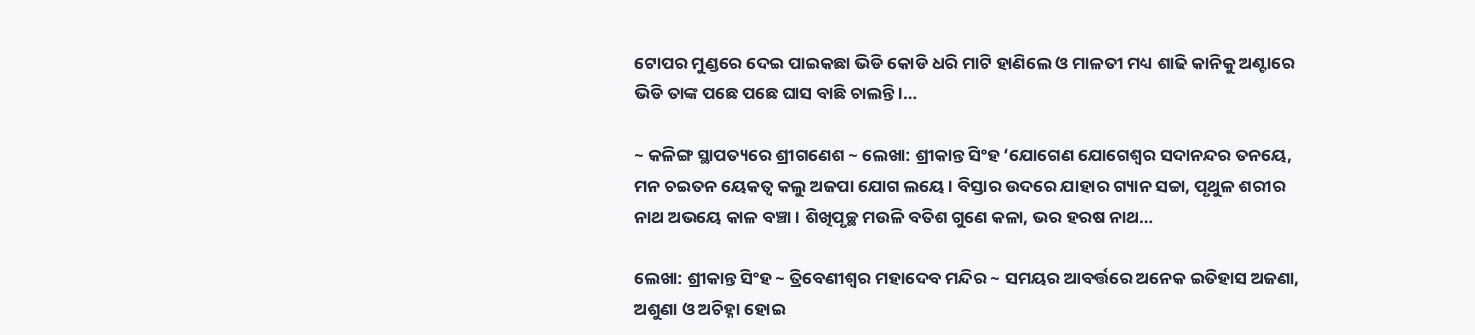ଟୋପର ମୁଣ୍ଡରେ ଦେଇ ପାଇକଛା ଭିଡି କୋଡି ଧରି ମାଟି ହାଣିଲେ ଓ ମାଳତୀ ମଧ୍ୟ ଶାଢି କାନିକୁ ଅଣ୍ଟାରେ ଭିଡି ତାଙ୍କ ପଛେ ପଛେ ଘାସ ବାଛି ଚାଲନ୍ତି ।…

~ କଳିଙ୍ଗ ସ୍ଥାପତ୍ୟରେ ଶ୍ରୀଗଣେଶ ~ ଲେଖା: ଶ୍ରୀକାନ୍ତ ସିଂହ ‘ଯୋଗେଣ ଯୋଗେଶ୍ଵର ସଦାନନ୍ଦର ତନୟେ, ମନ ଚଇତନ ୟେକତ୍ଵ କଲୁ ଅଜପା ଯୋଗ ଲୟେ । ବିସ୍ତାର ଉଦରେ ଯାହାର ଗ୍ୟାନ ସଚ୍ଚା, ପୃଥୁଳ ଶରୀର ନାଥ ଅଭୟେ କାଳ ବଞ୍ଚା । ଶିଖିପୃଚ୍ଛ ମଉଳି ବତିଶ ଗୁଣେ କଳା, ଭର ହରଷ ନାଥ…

ଲେଖା: ଶ୍ରୀକାନ୍ତ ସିଂହ ~ ତ୍ରିବେଣୀଶ୍ୱର ମହାଦେବ ମନ୍ଦିର ~ ସମୟର ଆବର୍ତ୍ତରେ ଅନେକ ଇତିହାସ ଅଜଣା, ଅଶୁଣା ଓ ଅଚିହ୍ନା ହୋଇ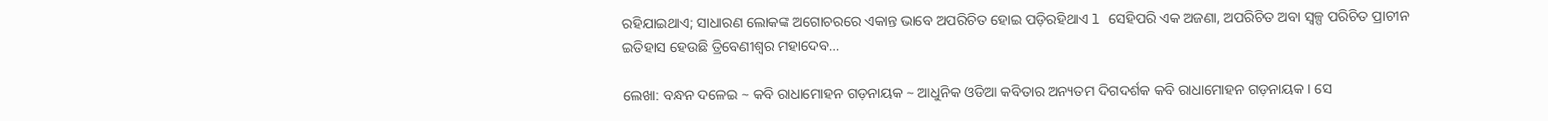ରହିଯାଇଥାଏ; ସାଧାରଣ ଲୋକଙ୍କ ଅଗୋଚରରେ ଏକାନ୍ତ ଭାବେ ଅପରିଚିତ ହୋଇ ପଡ଼ିରହିଥାଏ l ସେହିପରି ଏକ ଅଜଣା, ଅପରିଚିତ ଅବା ସ୍ୱଳ୍ପ ପରିଚିତ ପ୍ରାଚୀନ ଇତିହାସ ହେଉଛି ତ୍ରିବେଣୀଶ୍ୱର ମହାଦେବ…

ଲେଖା: ବନ୍ଧନ ଦଳେଇ ~ କବି ରାଧାମୋହନ ଗଡ଼ନାୟକ ~ ଆଧୁନିକ ଓଡିଆ କବିତାର ଅନ୍ୟତମ ଦିଗଦର୍ଶକ କବି ରାଧାମୋହନ ଗଡ଼ନାୟକ । ସେ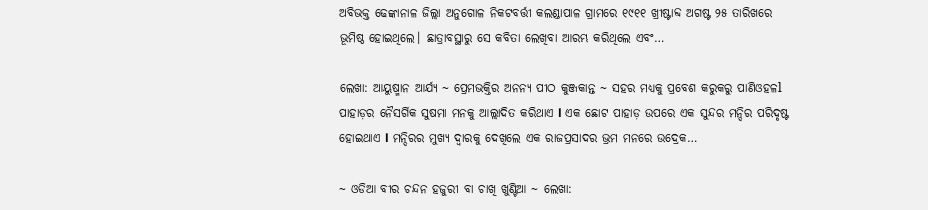ଅବିଭକ୍ତ ଢେଙ୍କାନାଳ ଜିଲ୍ଲା ଅନୁଗୋଳ ନିକଟବର୍ତ୍ତୀ କଲଣ୍ଡାପାଳ ଗ୍ରାମରେ ୧୯୧୧ ଖ୍ରୀଷ୍ଟାବ୍ଦ ଅଗଷ୍ଟ ୨୫ ତାରିଖରେ ଭୂମିଷ୍ଠ ହୋଇଥିଲେ। ଛାତ୍ରାବସ୍ଥାରୁ ସେ କବିତା ଲେଖିବା ଆରମ୍ଭ କରିଥିଲେ ଏବଂ…

ଲେଖା: ଆୟୁଷ୍ମାନ ଆର୍ଯ୍ୟ ~ ପ୍ରେମଭକ୍ତିର ଅନନ୍ୟ ପୀଠ କୁଞ୍ଜକାନ୍ତ ~ ସହର ମଧ୍ୟକୁ ପ୍ରବେଶ କରୁକରୁ ପାଣିଓହଳl ପାହାଡ଼ର ନୈସର୍ଗିକ ସୁଷମା ମନକୁ ଆଲ୍ଲାଦିତ କରିଥାଏ l ଏକ ଛୋଟ ପାହାଡ଼ ଉପରେ ଏକ ସୁନ୍ଦର ମନ୍ଦିର ପରିଦୃଷ୍ଟ ହୋଇଥାଏ l ମନ୍ଦିରର ମୁଖ୍ୟ ଦ୍ଵାରକୁ ଦେଖିଲେ ଏକ ରାଜପ୍ରସାଦର ଭ୍ରମ ମନରେ ଉଦ୍ରେକ…

~ ଓଡିଆ ବୀର ଚନ୍ଦନ ହଜୁରୀ ବା ଚାଖି ଖୁଣ୍ଟିଆ ~ ଲେଖା: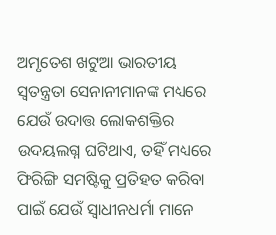ଅମୃତେଶ ଖଟୁଆ ଭାରତୀୟ ସ୍ଵତନ୍ତ୍ରତା ସେନାନୀମାନଙ୍କ ମଧ୍ୟରେ ଯେଉଁ ଉଦାତ୍ତ ଲୋକଶକ୍ତିର ଉଦୟଲଗ୍ନ ଘଟିଥାଏ, ତହିଁ ମଧ୍ୟରେ ଫିରିଙ୍ଗି ସମଷ୍ଟିକୁ ପ୍ରତିହତ କରିବା ପାଇଁ ଯେଉଁ ସ୍ଵାଧୀନଧର୍ମା ମାନେ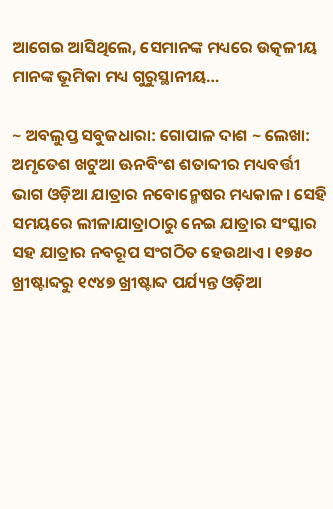ଆଗେଇ ଆସିଥିଲେ, ସେମାନଙ୍କ ମଧ୍ୟରେ ଉତ୍କଳୀୟ ମାନଙ୍କ ଭୂମିକା ମଧ୍ୟ ଗୁରୁସ୍ଥାନୀୟ…

~ ଅବଲୁପ୍ତ ସବୁଜଧାରା: ଗୋପାଳ ଦାଶ ~ ଲେଖା: ଅମୃତେଶ ଖଟୁଆ ଊନବିଂଶ ଶତାବ୍ଦୀର ମଧ୍ୟବର୍ତ୍ତୀ ଭାଗ ଓଡ଼ିଆ ଯାତ୍ରାର ନବୋନ୍ମେଷର ମଧ୍ୟକାଳ। ସେହି ସମୟରେ ଲୀଳାଯାତ୍ରାଠାରୁ ନେଇ ଯାତ୍ରାର ସଂସ୍କାର ସହ ଯାତ୍ରାର ନବରୂପ ସଂଗଠିତ ହେଉଥାଏ। ୧୭୫୦ ଖ୍ରୀଷ୍ଟାବ୍ଦରୁ ୧୯୪୭ ଖ୍ରୀଷ୍ଟାବ୍ଦ ପର୍ଯ୍ୟନ୍ତ ଓଡ଼ିଆ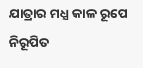ଯାତ୍ରାର ମଧ୍ଯ କାଳ ରୂପେ ନିରୂପିତ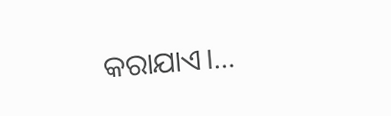କରାଯାଏ।…